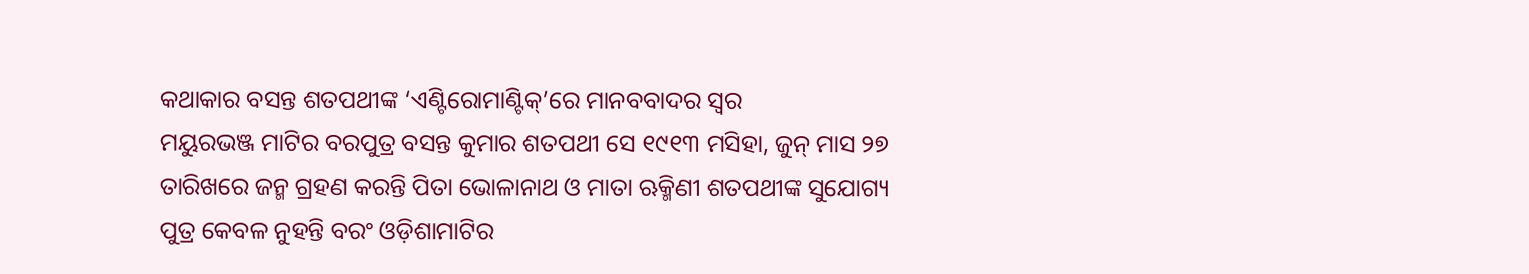କଥାକାର ବସନ୍ତ ଶତପଥୀଙ୍କ ‘ଏଣ୍ଟିରୋମାଣ୍ଟିକ୍’ରେ ମାନବବାଦର ସ୍ବର
ମୟୁରଭଞ୍ଜ ମାଟିର ବରପୁତ୍ର ବସନ୍ତ କୁମାର ଶତପଥୀ ସେ ୧୯୧୩ ମସିହା, ଜୁନ୍ ମାସ ୨୭ ତାରିଖରେ ଜନ୍ମ ଗ୍ରହଣ କରନ୍ତି ପିତା ଭୋଳାନାଥ ଓ ମାତା ଋକ୍ମିଣୀ ଶତପଥୀଙ୍କ ସୁଯୋଗ୍ୟ ପୁତ୍ର କେବଳ ନୁହନ୍ତି ବରଂ ଓଡ଼ିଶାମାଟିର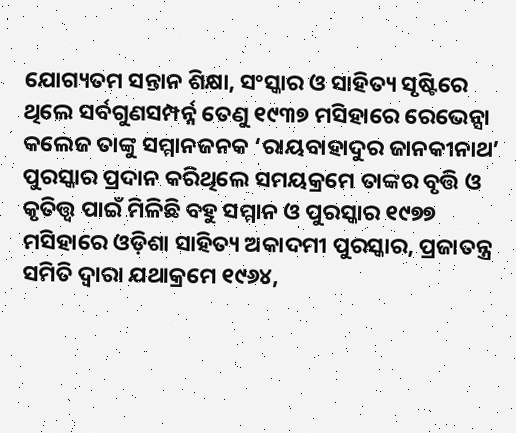ଯୋଗ୍ୟତମ ସନ୍ତାନ ଶିକ୍ଷା, ସଂସ୍କାର ଓ ସାହିତ୍ୟ ସୃଷ୍ଟିରେ ଥିଲେ ସର୍ବଗୁଣସମ୍ପର୍ନ୍ନ ତେଣୁ ୧୯୩୭ ମସିହାରେ ରେଭେନ୍ସା କଲେଜ ତାଙ୍କୁ ସମ୍ମାନଜନକ ‘ରାୟବାହାଦୁର ଜାନକୀନାଥ’ ପୁରସ୍କାର ପ୍ରଦାନ କରିଥିଲେ ସମୟକ୍ରମେ ତାଙ୍କର ବୃତ୍ତି ଓ କୃତିତ୍ତ୍ବ ପାଇଁ ମିଳିଛି ବହୁ ସମ୍ମାନ ଓ ପୁରସ୍କାର ୧୯୭୭ ମସିହାରେ ଓଡ଼ିଶା ସାହିତ୍ୟ ଅକାଦମୀ ପୁରସ୍କାର, ପ୍ରଜାତନ୍ତ୍ର ସମିତି ଦ୍ବାରା ଯଥାକ୍ରମେ ୧୯୬୪,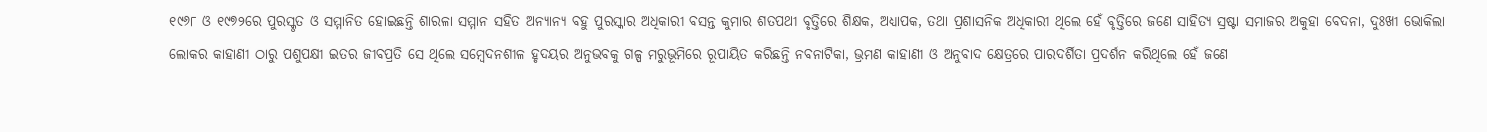୧୯୬୮ ଓ ୧୯୭୨ରେ ପୁରସ୍କୃତ ଓ ସମ୍ମାନିତ ହୋଇଛନ୍ତି ଶାରଳା ସମ୍ମାନ ସହିତ ଅନ୍ୟାନ୍ୟ ବହୁ ପୁରସ୍କାର ଅଧିକାରୀ ବସନ୍ତ କୁମାର ଶତପଥୀ ବୃତ୍ତିରେ ଶିକ୍ଷକ, ଅଧ୍ୟାପକ, ତଥା ପ୍ରଶାସନିକ ଅଧିକାରୀ ଥିଲେ ହେଁ ବୃତ୍ତିରେ ଜଣେ ସାହିତ୍ୟ ସ୍ରଷ୍ଟା ସମାଜର ଅକୁହା ବେଦନା, ଦୁଃଖୀ ଭୋକିଲା ଲୋକର କାହାଣୀ ଠାରୁ ପଶୁପକ୍ଷୀ ଇତର ଜୀବପ୍ରତି ସେ ଥିଲେ ସମ୍ବେଦନଶୀଳ ହୃଦୟର ଅନୁଭବକୁ ଗଳ୍ପ ମରୁଭୂମିରେ ରୂପାୟିତ କରିଛନ୍ତି ନବନାଟିକା, ଭ୍ରମଣ କାହାଣୀ ଓ ଅନୁବାଦ କ୍ଷେତ୍ରରେ ପାରଦର୍ଶିତା ପ୍ରଦର୍ଶନ କରିଥିଲେ ହେଁ ଜଣେ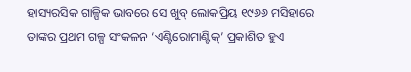ହାସ୍ୟରସିକ ଗାଳ୍ପିକ ଭାବରେ ସେ ଖୁବ୍ ଲୋକପ୍ରିୟ ୧୯୬୬ ମସିହାରେ ତାଙ୍କର ପ୍ରଥମ ଗଳ୍ପ ସଂକଳନ ‘ଏଣ୍ଟିରୋମାଣ୍ଟିକ୍’ ପ୍ରକାଶିତ ହୁଏ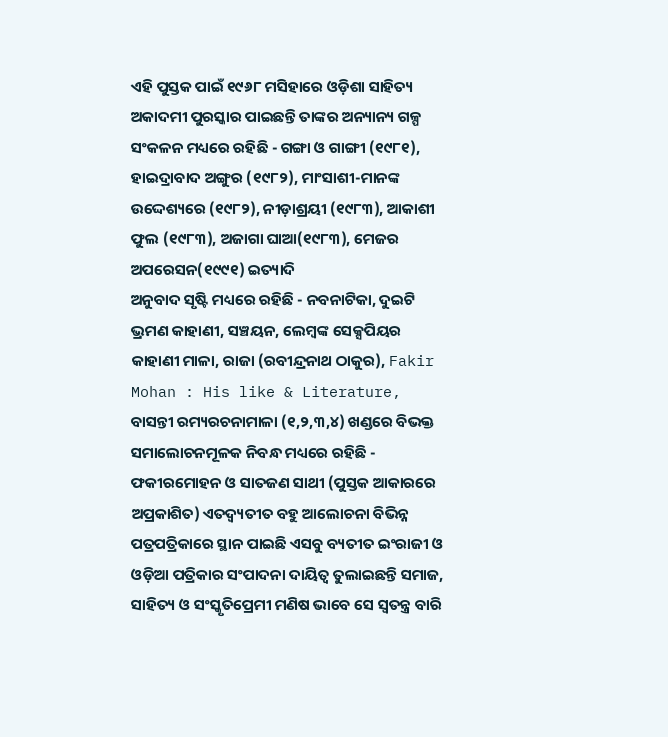ଏହି ପୁସ୍ତକ ପାଇଁ ୧୯୬୮ ମସିହାରେ ଓଡ଼ିଶା ସାହିତ୍ୟ ଅକାଦମୀ ପୁରସ୍କାର ପାଇଛନ୍ତି ତାଙ୍କର ଅନ୍ୟାନ୍ୟ ଗଳ୍ପ ସଂକଳନ ମଧ୍ୟରେ ରହିଛି - ଗଙ୍ଗା ଓ ଗାଙ୍ଗୀ (୧୯୮୧), ହାଇଦ୍ରାବାଦ ଅଙ୍ଗୁର (୧୯୮୨), ମାଂସାଶୀ-ମାନଙ୍କ ଉଦ୍ଦେଶ୍ୟରେ (୧୯୮୨), ନୀଡ଼ାଶ୍ରୟୀ (୧୯୮୩), ଆକାଶୀ ଫୁଲ (୧୯୮୩), ଅଜାଗା ଘାଆ(୧୯୮୩), ମେଜର ଅପରେସନ(୧୯୯୧) ଇତ୍ୟାଦି
ଅନୁବାଦ ସୃଷ୍ଟି ମଧ୍ୟରେ ରହିଛି - ନବନାଟିକା, ଦୁଇଟି ଭ୍ରମଣ କାହାଣୀ, ସଞ୍ଚୟନ, ଲେମ୍ବଙ୍କ ସେକ୍ସପିୟର କାହାଣୀ ମାଳା, ରାଜା (ରବୀନ୍ଦ୍ରନାଥ ଠାକୁର), Fakir Mohan : His like & Literature, ବାସନ୍ତୀ ରମ୍ୟରଚନାମାଳା (୧,୨,୩,୪) ଖଣ୍ଡରେ ବିଭକ୍ତ
ସମାଲୋଚନମୂଳକ ନିବନ୍ଧ ମଧ୍ୟରେ ରହିଛି - ଫକୀରମୋହନ ଓ ସାତଜଣ ସାଥୀ (ପୁସ୍ତକ ଆକାରରେ ଅପ୍ରକାଶିତ) ଏତଦ୍ବ୍ୟତୀତ ବହୁ ଆଲୋଚନା ବିଭିନ୍ନ ପତ୍ରପତ୍ରିକାରେ ସ୍ଥାନ ପାଇଛି ଏସବୁ ବ୍ୟତୀତ ଇଂରାଜୀ ଓ ଓଡ଼ିଆ ପତ୍ରିକାର ସଂପାଦନା ଦାୟିତ୍ବ ତୁଲାଇଛନ୍ତି ସମାଜ, ସାହିତ୍ୟ ଓ ସଂସ୍କୃତିପ୍ରେମୀ ମଣିଷ ଭାବେ ସେ ସ୍ବତନ୍ତ୍ର ବାରି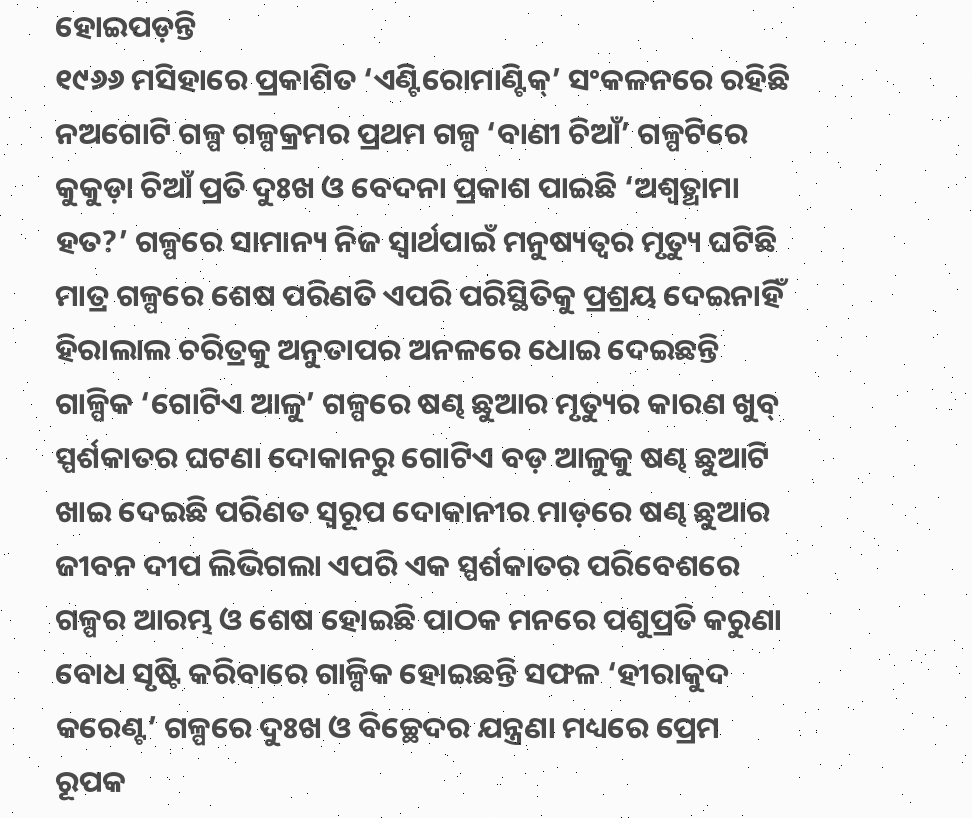ହୋଇପଡ଼ନ୍ତି
୧୯୬୬ ମସିହାରେ ପ୍ରକାଶିତ ‘ଏଣ୍ଟିରୋମାଣ୍ଟିକ୍’ ସଂକଳନରେ ରହିଛି ନଅଗୋଟି ଗଳ୍ପ ଗଳ୍ପକ୍ରମର ପ୍ରଥମ ଗଳ୍ପ ‘ବାଣୀ ଚିଆଁ’ ଗଳ୍ପଟିରେ କୁକୁଡ଼ା ଚିଆଁ ପ୍ରତି ଦୁଃଖ ଓ ବେଦନା ପ୍ରକାଶ ପାଇଛି ‘ଅଶ୍ବତ୍ଥାମା ହତ?’ ଗଳ୍ପରେ ସାମାନ୍ୟ ନିଜ ସ୍ବାର୍ଥପାଇଁ ମନୁଷ୍ୟତ୍ବର ମୃତ୍ୟୁ ଘଟିଛି ମାତ୍ର ଗଳ୍ପରେ ଶେଷ ପରିଣତି ଏପରି ପରିସ୍ଥିତିକୁ ପ୍ରଶ୍ରୟ ଦେଇନାହିଁ ହିରାଲାଲ ଚରିତ୍ରକୁ ଅନୁତାପର ଅନଳରେ ଧୋଇ ଦେଇଛନ୍ତି ଗାଳ୍ପିକ ‘ଗୋଟିଏ ଆଳୁ’ ଗଳ୍ପରେ ଷଣ୍ଢ ଛୁଆର ମୃତ୍ୟୁର କାରଣ ଖୁବ୍ ସ୍ପର୍ଶକାତର ଘଟଣା ଦୋକାନରୁ ଗୋଟିଏ ବଡ଼ ଆଳୁକୁ ଷଣ୍ଢ ଛୁଆଟି ଖାଇ ଦେଇଛି ପରିଣତ ସ୍ବରୂପ ଦୋକାନୀର ମାଡ଼ରେ ଷଣ୍ଢ ଛୁଆର ଜୀବନ ଦୀପ ଲିଭିଗଲା ଏପରି ଏକ ସ୍ପର୍ଶକାତର ପରିବେଶରେ ଗଳ୍ପର ଆରମ୍ଭ ଓ ଶେଷ ହୋଇଛି ପାଠକ ମନରେ ପଶୁପ୍ରତି କରୁଣା ବୋଧ ସୃଷ୍ଟି କରିବାରେ ଗାଳ୍ପିକ ହୋଇଛନ୍ତି ସଫଳ ‘ହୀରାକୁଦ କରେଣ୍ଟ’ ଗଳ୍ପରେ ଦୁଃଖ ଓ ବିଚ୍ଛେଦର ଯନ୍ତ୍ରଣା ମଧ୍ୟରେ ପ୍ରେମ ରୂପକ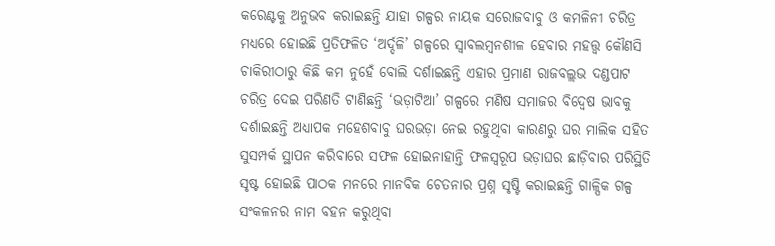କରେଣ୍ଟକୁ ଅନୁଭବ କରାଇଛନ୍ତି ଯାହା ଗଳ୍ପର ନାୟକ ସରୋଜବାବୁ ଓ କମଳିନୀ ଚରିତ୍ର ମଧ୍ୟରେ ହୋଇଛି ପ୍ରତିଫଳିତ ‘ଅର୍ଦ୍ଦଳି’ ଗଳ୍ପରେ ସ୍ବାବଲମ୍ବନଶୀଳ ହେବାର ମହତ୍ତ୍ବ କୌଣସି ଚାକିରୀଠାରୁ କିଛି କମ ନୁହେଁ ବୋଲି ଦର୍ଶାଇଛନ୍ତି ଏହାର ପ୍ରମାଣ ରାଜବଲ୍ଲଭ ଦଣ୍ଡପାଟ ଚରିତ୍ର ଦେଇ ପରିଣତି ଟାଣିଛନ୍ତି ‘ଭଡ଼ାଟିଆ’ ଗଳ୍ପରେ ମଣିଷ ସମାଜର ବିଦ୍ବେଷ ଭାବକୁ ଦର୍ଶାଇଛନ୍ତି ଅଧ୍ୟାପକ ମହେଶବାବୁ ଘରଭଡ଼ା ନେଇ ରହୁଥିବା କାରଣରୁ ଘର ମାଲିକ ସହିତ ସୁସମ୍ପର୍କ ସ୍ଥାପନ କରିବାରେ ସଫଳ ହୋଇନାହାନ୍ତି ଫଳସ୍ବରୂପ ଭଡ଼ାଘର ଛାଡ଼ିବାର ପରିସ୍ଥିତି ସୃଷ୍ଟ ହୋଇଛି ପାଠକ ମନରେ ମାନବିକ ଚେତନାର ପ୍ରଶ୍ନ ସୃଷ୍ଟି କରାଇଛନ୍ତି ଗାଳ୍ପିକ ଗଳ୍ପ ସଂକଳନର ନାମ ବହନ କରୁଥିବା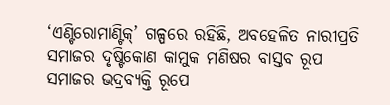‘ଏଣ୍ଟିରୋମାଣ୍ଟିକ୍’ ଗଳ୍ପରେ ରହିଛି, ଅବହେଳିତ ନାରୀପ୍ରତି ସମାଜର ଦୃଷ୍ଟିକୋଣ କାମୁକ ମଣିଷର ବାସ୍ତବ ରୂପ ସମାଜର ଭଦ୍ରବ୍ୟକ୍ତି ରୂପେ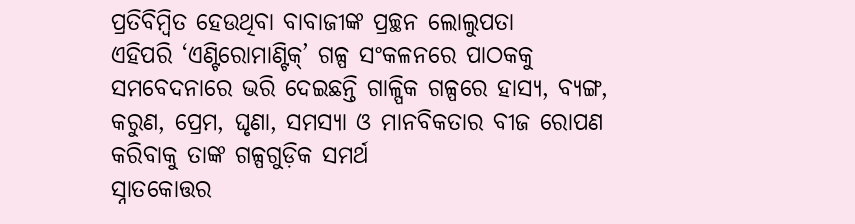ପ୍ରତିବିମ୍ବିତ ହେଉଥିବା ବାବାଜୀଙ୍କ ପ୍ରଚ୍ଛନ ଲୋଲୁପତା
ଏହିପରି ‘ଏଣ୍ଟିରୋମାଣ୍ଟିକ୍’ ଗଳ୍ପ ସଂକଳନରେ ପାଠକକୁ ସମବେଦନାରେ ଭରି ଦେଇଛନ୍ତି ଗାଳ୍ପିକ ଗଳ୍ପରେ ହାସ୍ୟ, ବ୍ୟଙ୍ଗ, କରୁଣ, ପ୍ରେମ, ଘୃଣା, ସମସ୍ୟା ଓ ମାନବିକତାର ବୀଜ ରୋପଣ କରିବାକୁ ତାଙ୍କ ଗଳ୍ପଗୁଡ଼ିକ ସମର୍ଥ
ସ୍ନାତକୋତ୍ତର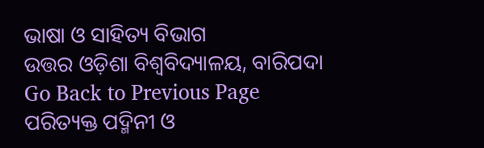ଭାଷା ଓ ସାହିତ୍ୟ ବିଭାଗ
ଉତ୍ତର ଓଡ଼ିଶା ବିଶ୍ବବିଦ୍ୟାଳୟ, ବାରିପଦା
Go Back to Previous Page
ପରିତ୍ୟକ୍ତ ପଦ୍ମିନୀ ଓ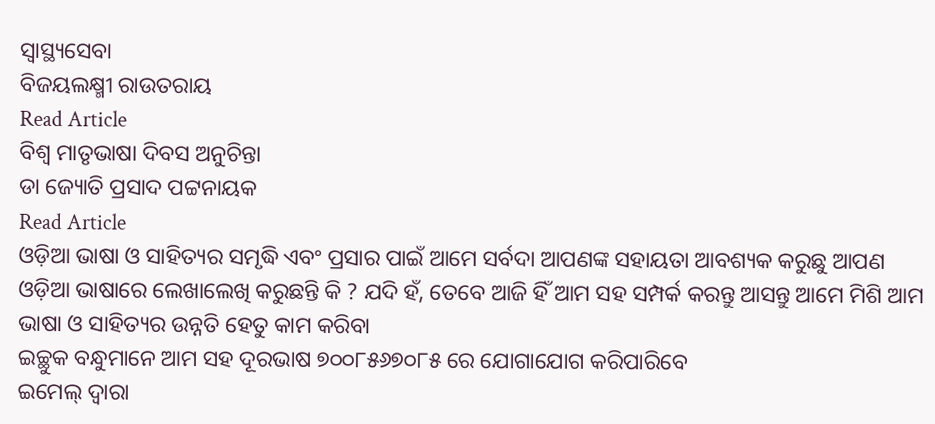ସ୍ବାସ୍ଥ୍ୟସେବା
ବିଜୟଲକ୍ଷ୍ମୀ ରାଉତରାୟ
Read Article
ବିଶ୍ବ ମାତୃଭାଷା ଦିବସ ଅନୁଚିନ୍ତା
ଡା ଜ୍ୟୋତି ପ୍ରସାଦ ପଟ୍ଟନାୟକ
Read Article
ଓଡ଼ିଆ ଭାଷା ଓ ସାହିତ୍ୟର ସମୃଦ୍ଧି ଏବଂ ପ୍ରସାର ପାଇଁ ଆମେ ସର୍ବଦା ଆପଣଙ୍କ ସହାୟତା ଆବଶ୍ୟକ କରୁଛୁ ଆପଣ ଓଡ଼ିଆ ଭାଷାରେ ଲେଖାଲେଖି କରୁଛନ୍ତି କି ? ଯଦି ହଁ, ତେବେ ଆଜି ହିଁ ଆମ ସହ ସମ୍ପର୍କ କରନ୍ତୁ ଆସନ୍ତୁ ଆମେ ମିଶି ଆମ ଭାଷା ଓ ସାହିତ୍ୟର ଉନ୍ନତି ହେତୁ କାମ କରିବା
ଇଚ୍ଛୁକ ବନ୍ଧୁମାନେ ଆମ ସହ ଦୂରଭାଷ ୭୦୦୮୫୬୭୦୮୫ ରେ ଯୋଗାଯୋଗ କରିପାରିବେ
ଇମେଲ୍ ଦ୍ବାରା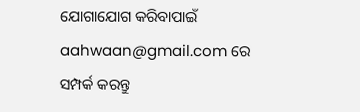ଯୋଗାଯୋଗ କରିବାପାଇଁ aahwaan@gmail.com ରେ ସମ୍ପର୍କ କରନ୍ତୁ